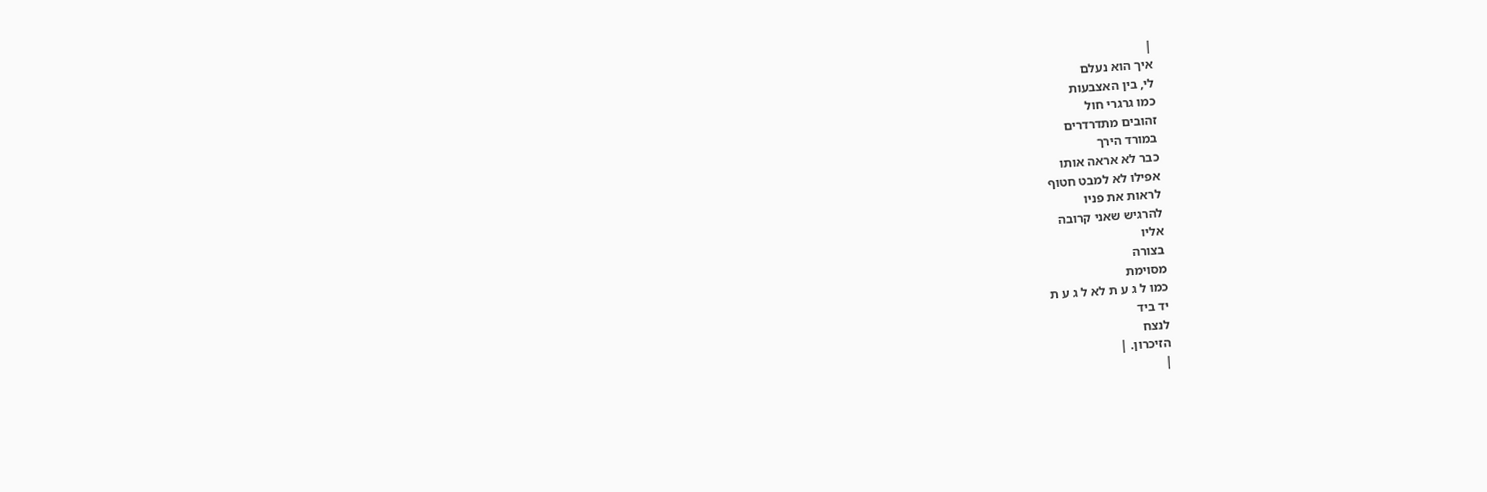|
איך הוא נעלם
לי, בין האצבעות
כמו גרגרי חול
זהובים מתדרדרים
במורד הירך
כבר לא אראה אותו
אפילו לא למבט חטוף
לראות את פניו
להרגיש שאני קרובה
אליו
בצורה
מסוימת
כמו ל ג ע ת לא ל ג ע ת
יד ביד
לנצח
הזיכרון. |
|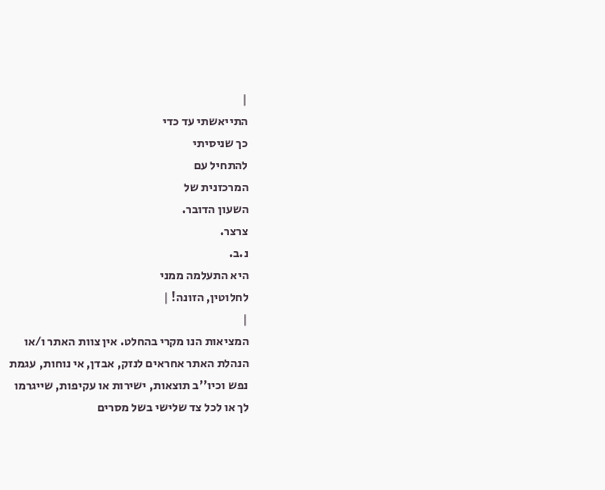|
התייאשתי עד כדי
כך שניסיתי
להתחיל עם
המרכזנית של
השעון הדובר.
צרצר.
נ.ב.
היא התעלמה ממני
לחלוטין, הזונה! |
|
המציאות הנו מקרי בהחלט. אין צוות האתר ו/או
הנהלת האתר אחראים לנזק, אבדן, אי נוחות, עגמת
נפש וכיו''ב תוצאות, ישירות או עקיפות, שייגרמו
לך או לכל צד שלישי בשל מסרים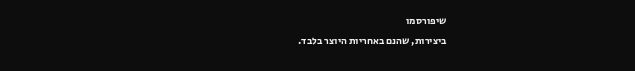שיפורסמו
ביצירות, שהנם באחריות היוצר בלבד.